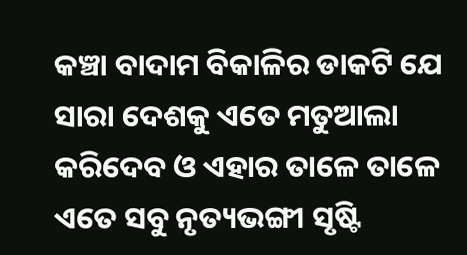କଞ୍ଚା ବାଦାମ ବିକାଳିର ଡାକଟି ଯେ ସାରା ଦେଶକୁ ଏତେ ମତୁଆଲା କରିଦେବ ଓ ଏହାର ତାଳେ ତାଳେ ଏତେ ସବୁ ନୃତ୍ୟଭଙ୍ଗୀ ସୃଷ୍ଟି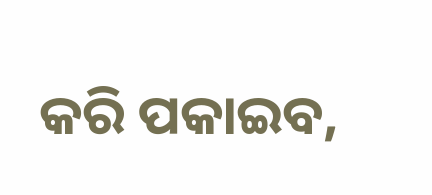କରି ପକାଇବ,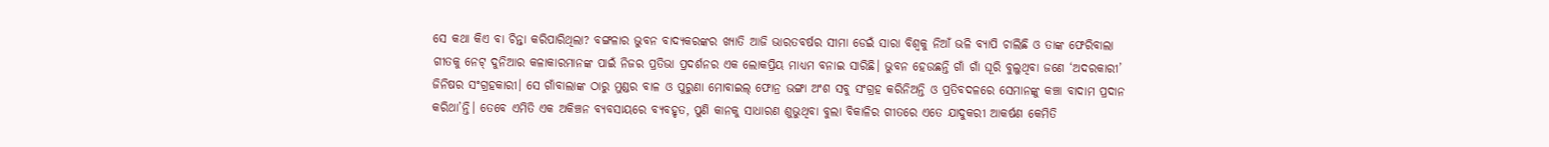ସେ କଥା କିଏ ବା ଚିନ୍ତା କରିପାରିଥିଲା? ବଙ୍ଗଳାର ଭୁବନ ବାଦ୍ୟକରଙ୍କର ଖ୍ୟାତି ଆଜି ଭାରତବର୍ଷର ସୀମା ଡେଇଁ ସାରା ବିଶ୍ୱକୁ ନିଆଁ ଭଳି ବ୍ୟାପି ଚାଲିଛି ଓ ତାଙ୍କ ଫେରିବାଲା ଗୀତକୁ ନେଟ୍ ଦୁନିଆର କଳାକାରମାନଙ୍କ ପାଇଁ ନିଜର ପ୍ରତିଭା ପ୍ରଦର୍ଶନର ଏକ ଲୋକପ୍ରିୟ ମାଧ୍ୟମ ବନାଇ ସାରିଛି। ଭୁବନ ହେଉଛନ୍ତି ଗାଁ ଗାଁ ଘୂରି ବୁଲୁଥିବା ଜଣେ ‘ଅଦରକାରୀ’ ଜିନିଷର ସଂଗ୍ରହକାରୀ। ସେ ଗାଁବାଲାଙ୍କ ଠାରୁ ମୁଣ୍ଡର ବାଳ ଓ ପୁରୁଣା ମୋବାଇଲ୍ ଫୋନ୍ର ଭଙ୍ଗା ଅଂଶ ସବୁ ସଂଗ୍ରହ କରିନିଅନ୍ତି ଓ ପ୍ରତିବଦଳରେ ସେମାନଙ୍କୁ କଞ୍ଚା ବାଦାମ ପ୍ରଦାନ କରିଥା’ନ୍ତି। ତେବେ ଏମିତି ଏକ ଅକିଞ୍ଚନ ବ୍ୟବସାୟରେ ବ୍ୟବହୃତ, ପୁଣି କାନକୁ ସାଧାରଣ ଶୁଭୁଥିବା ବୁଲା ବିକାଳିର ଗୀତରେ ଏତେ ଯାଦୁକରୀ ଆକର୍ଷଣ କେମିତି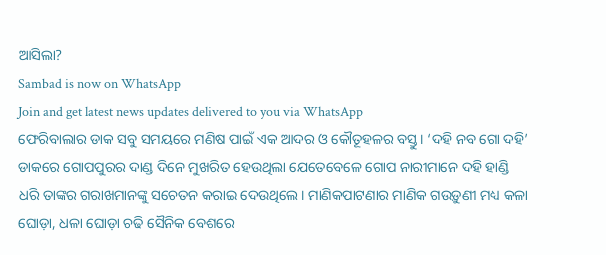ଆସିଲା?
Sambad is now on WhatsApp
Join and get latest news updates delivered to you via WhatsApp
ଫେରିବାଲାର ଡାକ ସବୁ ସମୟରେ ମଣିଷ ପାଇଁ ଏକ ଆଦର ଓ କୌତୂହଳର ବସ୍ତୁ। ‘ଦହି ନବ ଗୋ ଦହି’ ଡାକରେ ଗୋପପୁରର ଦାଣ୍ଡ ଦିନେ ମୁଖରିତ ହେଉଥିଲା ଯେତେବେଳେ ଗୋପ ନାରୀମାନେ ଦହି ହାଣ୍ଡି ଧରି ତାଙ୍କର ଗରାଖମାନଙ୍କୁ ସଚେତନ କରାଇ ଦେଉଥିଲେ। ମାଣିକପାଟଣାର ମାଣିକ ଗଉଡ଼ୁଣୀ ମଧ୍ୟ କଳା ଘୋଡ଼ା, ଧଳା ଘୋଡ଼ା ଚଢି ସୈନିକ ବେଶରେ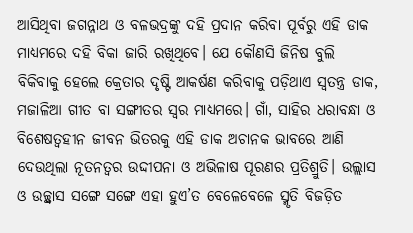ଆସିଥିବା ଜଗନ୍ନାଥ ଓ ବଳଭଦ୍ରଙ୍କୁ ଦହି ପ୍ରଦାନ କରିବା ପୂର୍ବରୁ ଏହି ଡାକ ମାଧ୍ୟମରେ ଦହି ବିକା ଜାରି ରଖିଥିବେ। ଯେ କୌଣସି ଜିନିଷ ବୁଲି ବିକିବାକୁ ହେଲେ କ୍ରେତାର ଦୃଷ୍ଟି ଆକର୍ଷଣ କରିବାକୁ ପଡ଼ିଥାଏ ସ୍ୱତନ୍ତ୍ର ଡାକ, ମଜାଳିଆ ଗୀତ ବା ସଙ୍ଗୀତର ସ୍ୱର ମାଧ୍ୟମରେ। ଗାଁ, ସାହିର ଧରାବନ୍ଧା ଓ ବିଶେଷତ୍ୱହୀନ ଜୀବନ ଭିତରକୁ ଏହି ଡାକ ଅଚାନକ ଭାବରେ ଆଣି ଦେଉଥିଲା ନୂତନତ୍ୱର ଉଦ୍ଦୀପନା ଓ ଅଭିଳାଷ ପୂରଣର ପ୍ରତିଶ୍ରୁତି। ଉଲ୍ଲାସ ଓ ଉଚ୍ଛ୍ୱାସ ସଙ୍ଗେ ସଙ୍ଗେ ଏହା ହୁଏ’ତ ବେଳେବେଳେ ସ୍ମୃତି ବିଜଡ଼ିତ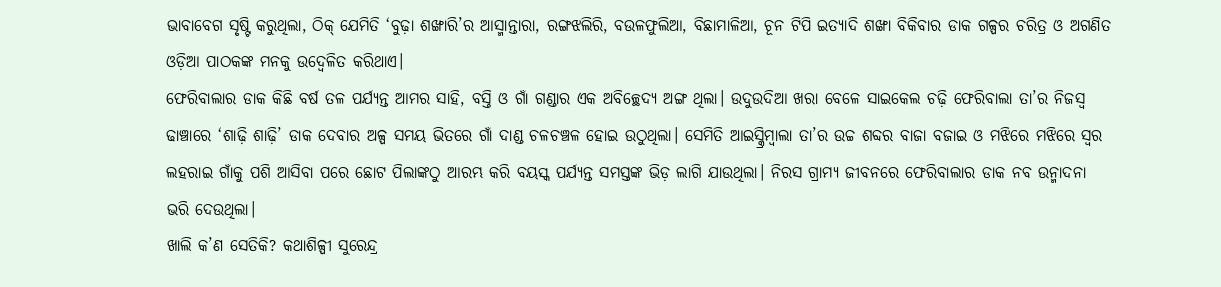ଭାବାବେଗ ସୃଷ୍ଟି କରୁଥିଲା, ଠିକ୍ ଯେମିତି ‘ବୁଢ଼ା ଶଙ୍ଖାରି’ର ଆସ୍ମାନ୍ତାରା, ରଙ୍ଗଝଲିରି, ବଉଳଫୁଲିଆ, ବିଛାମାଳିଆ, ଚୂନ ଟିପି ଇତ୍ୟାଦି ଶଙ୍ଖା ବିକିବାର ଡାକ ଗଳ୍ପର ଚରିତ୍ର ଓ ଅଗଣିତ ଓଡ଼ିଆ ପାଠକଙ୍କ ମନକୁ ଉଦ୍ବେଳିତ କରିଥାଏ।
ଫେରିବାଲାର ଡାକ କିଛି ବର୍ଷ ତଳ ପର୍ଯ୍ୟନ୍ତ ଆମର ସାହି, ବସ୍ତି ଓ ଗାଁ ଗଣ୍ଡାର ଏକ ଅବିଚ୍ଛେଦ୍ୟ ଅଙ୍ଗ ଥିଲା। ଉଦୁଉଦିଆ ଖରା ବେଳେ ସାଇକେଲ ଚଢ଼ି ଫେରିବାଲା ତା’ର ନିଜସ୍ୱ ଢାଞ୍ଚାରେ ‘ଶାଢ଼ି ଶାଢ଼ି’ ଡାକ ଦେବାର ଅଳ୍ପ ସମୟ ଭିତରେ ଗାଁ ଦାଣ୍ଡ ଚଳଚଞ୍ଚଳ ହୋଇ ଉଠୁଥିଲା। ସେମିତି ଆଇସ୍କ୍ରିମ୍ବାଲା ତା’ର ଉଚ୍ଚ ଶବ୍ଦର ବାଜା ବଜାଇ ଓ ମଝିରେ ମଝିରେ ସ୍ୱର ଲହରାଇ ଗାଁକୁ ପଶି ଆସିବା ପରେ ଛୋଟ ପିଲାଙ୍କଠୁ ଆରମ୍ଭ କରି ବୟସ୍କ ପର୍ଯ୍ୟନ୍ତ ସମସ୍ତଙ୍କ ଭିଡ଼ ଲାଗି ଯାଉଥିଲା। ନିରସ ଗ୍ରାମ୍ୟ ଜୀବନରେ ଫେରିବାଲାର ଡାକ ନବ ଉନ୍ମାଦନା ଭରି ଦେଉଥିଲା।
ଖାଲି କ’ଣ ସେତିକି? କଥାଶିଳ୍ପୀ ସୁରେନ୍ଦ୍ର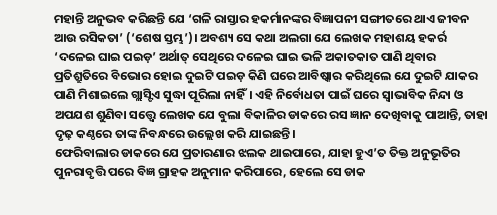ମହାନ୍ତି ଅନୁଭବ କରିଛନ୍ତି ଯେ ‘ଗଳି ରାସ୍ତାର ହକର୍ମାନଙ୍କର ବିଜ୍ଞାପନୀ ସଙ୍ଗୀତରେ ଥାଏ ଜୀବନ ଆଉ ରସିକତା’ (‘ଶେଷ ସ୍ତମ୍ଭ’)। ଅବଶ୍ୟ ସେ କଥା ଅଲଗା ଯେ ଲେଖକ ମହାଶୟ ହକର୍ର ‘ଦଳେଇ ଘାଇ ପଇଡ଼’ ଅର୍ଥାତ୍ ସେଥିରେ ଦଳେଇ ଘାଇ ଭଳି ଅକାତକାତ ପାଣି ଥିବାର ପ୍ରତିଶ୍ରୁତିରେ ବିଭୋର ହୋଇ ଦୁଇଟି ପଇଡ଼ କିଣି ଘରେ ଆବିଷ୍କାର କରିଥିଲେ ଯେ ଦୁଇଟି ଯାକର ପାଣି ମିଶାଇଲେ ଗ୍ଲାସ୍ଟିଏ ସୁଦ୍ଧା ପୂରିଲା ନାହିଁ। ଏହି ନିର୍ବୋଧତା ପାଇଁ ଘରେ ସ୍ୱାଭାବିକ ନିନ୍ଦା ଓ ଅପଯଶ ଶୁଣିବା ସତ୍ତ୍ୱେ ଲେଖକ ଯେ ବୁଲା ବିକାଳିର ଡାକରେ ରସ ଜ୍ଞାନ ଦେଖିବାକୁ ପାଆନ୍ତି, ତାହା ଦୃଢ଼ କଣ୍ଠରେ ତାଙ୍କ ନିବନ୍ଧରେ ଉଲ୍ଲେଖ କରି ଯାଇଛନ୍ତି।
ଫେରିବାଲାର ଡାକରେ ଯେ ପ୍ରତାରଣାର ଝଲକ ଥାଇପାରେ, ଯାହା ହୁଏ’ତ ତିକ୍ତ ଅନୁଭୂତିର ପୁନରାବୃତ୍ତି ପରେ ବିଜ୍ଞ ଗ୍ରାହକ ଅନୁମାନ କରିପାରେ, ହେଲେ ସେ ଡାକ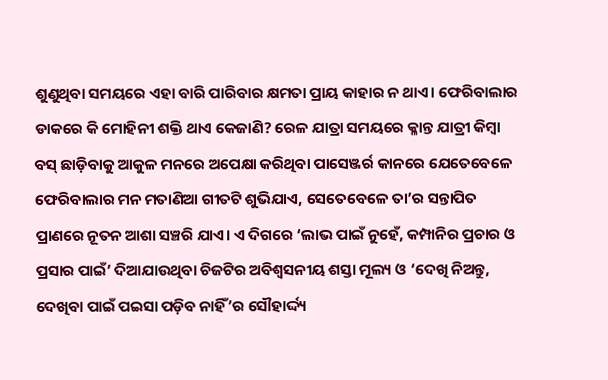ଶୁଣୁଥିବା ସମୟରେ ଏହା ବାରି ପାରିବାର କ୍ଷମତା ପ୍ରାୟ କାହାର ନ ଥାଏ। ଫେରିବାଲାର ଡାକରେ କି ମୋହିନୀ ଶକ୍ତି ଥାଏ କେଜାଣି? ରେଳ ଯାତ୍ରା ସମୟରେ କ୍ଳାନ୍ତ ଯାତ୍ରୀ କିମ୍ବା ବସ୍ ଛାଡ଼ିବାକୁ ଆକୁଳ ମନରେ ଅପେକ୍ଷା କରିଥିବା ପାସେଞ୍ଜର୍ର କାନରେ ଯେତେବେଳେ ଫେରିବାଲାର ମନ ମତାଣିଆ ଗୀତଟି ଶୁଭିଯାଏ, ସେତେବେଳେ ତା’ର ସନ୍ତାପିତ ପ୍ରାଣରେ ନୂତନ ଆଶା ସଞ୍ଚରି ଯାଏ। ଏ ଦିଗରେ ‘ଲାଭ ପାଇଁ ନୁହେଁ, କମ୍ପାନିର ପ୍ରଚାର ଓ ପ୍ରସାର ପାଇଁ’ ଦିଆଯାଉଥିବା ଚିଜଟିର ଅବିଶ୍ୱସନୀୟ ଶସ୍ତା ମୂଲ୍ୟ ଓ ‘ଦେଖି ନିଅନ୍ତୁ, ଦେଖିବା ପାଇଁ ପଇସା ପଡ଼ିବ ନାହିଁ’ର ସୌହାର୍ଦ୍ଦ୍ୟ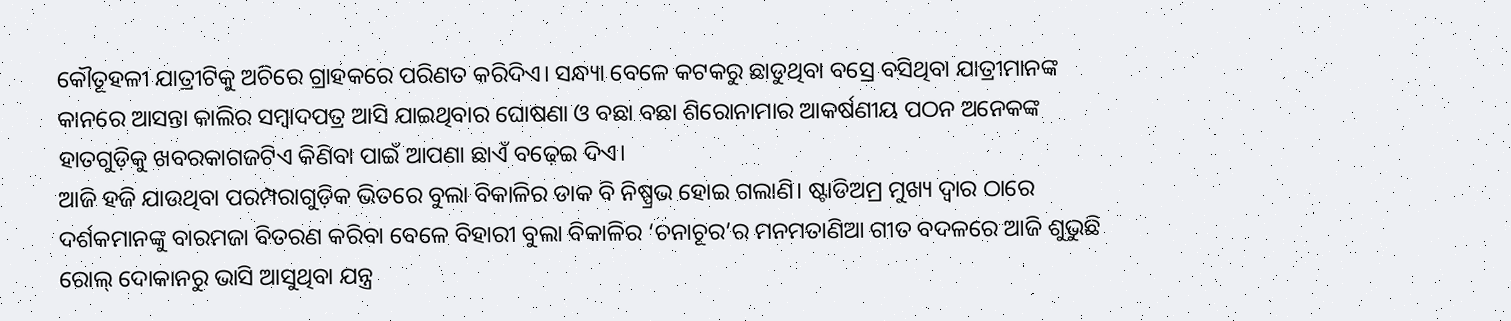କୌତୂହଳୀ ଯାତ୍ରୀଟିକୁ ଅଚିରେ ଗ୍ରାହକରେ ପରିଣତ କରିଦିଏ। ସନ୍ଧ୍ୟା ବେଳେ କଟକରୁ ଛାଡୁଥିବା ବସ୍ରେ ବସିଥିବା ଯାତ୍ରୀମାନଙ୍କ କାନରେ ଆସନ୍ତା କାଲିର ସମ୍ବାଦପତ୍ର ଆସି ଯାଇଥିବାର ଘୋଷଣା ଓ ବଛା ବଛା ଶିରୋନାମାର ଆକର୍ଷଣୀୟ ପଠନ ଅନେକଙ୍କ ହାତଗୁଡ଼ିକୁ ଖବରକାଗଜଟିଏ କିଣିବା ପାଇଁ ଆପଣା ଛାଏଁ ବଢ଼େଇ ଦିଏ।
ଆଜି ହଜି ଯାଉଥିବା ପରମ୍ପରାଗୁଡ଼ିକ ଭିତରେ ବୁଲା ବିକାଳିର ଡାକ ବି ନିଷ୍ପ୍ରଭ ହୋଇ ଗଲାଣି। ଷ୍ଟାଡିଅମ୍ର ମୁଖ୍ୟ ଦ୍ବାର ଠାରେ ଦର୍ଶକମାନଙ୍କୁ ବାରମଜା ବିତରଣ କରିବା ବେଳେ ବିହାରୀ ବୁଲା ବିକାଳିର ‘ଚନାଚୂର’ର ମନମତାଣିଆ ଗୀତ ବଦଳରେ ଆଜି ଶୁଭୁଛି ରୋଲ୍ ଦୋକାନରୁ ଭାସି ଆସୁଥିବା ଯନ୍ତ୍ର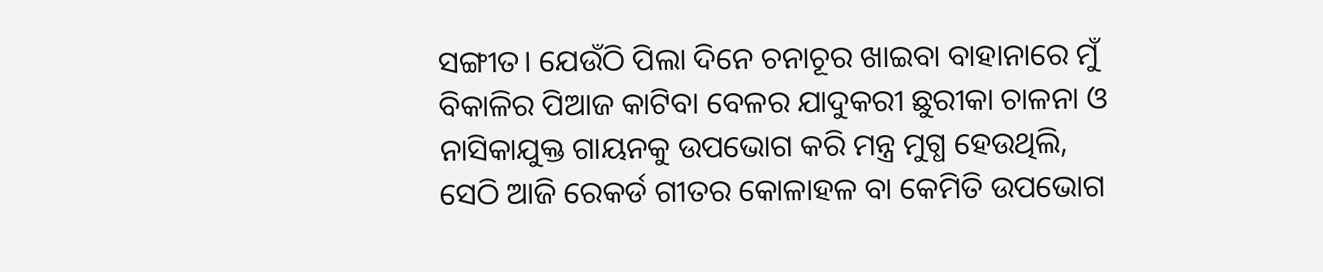ସଙ୍ଗୀତ। ଯେଉଁଠି ପିଲା ଦିନେ ଚନାଚୂର ଖାଇବା ବାହାନାରେ ମୁଁ ବିକାଳିର ପିଆଜ କାଟିବା ବେଳର ଯାଦୁକରୀ ଛୁରୀକା ଚାଳନା ଓ ନାସିକାଯୁକ୍ତ ଗାୟନକୁ ଉପଭୋଗ କରି ମନ୍ତ୍ର ମୁଗ୍ଧ ହେଉଥିଲି, ସେଠି ଆଜି ରେକର୍ଡ ଗୀତର କୋଳାହଳ ବା କେମିତି ଉପଭୋଗ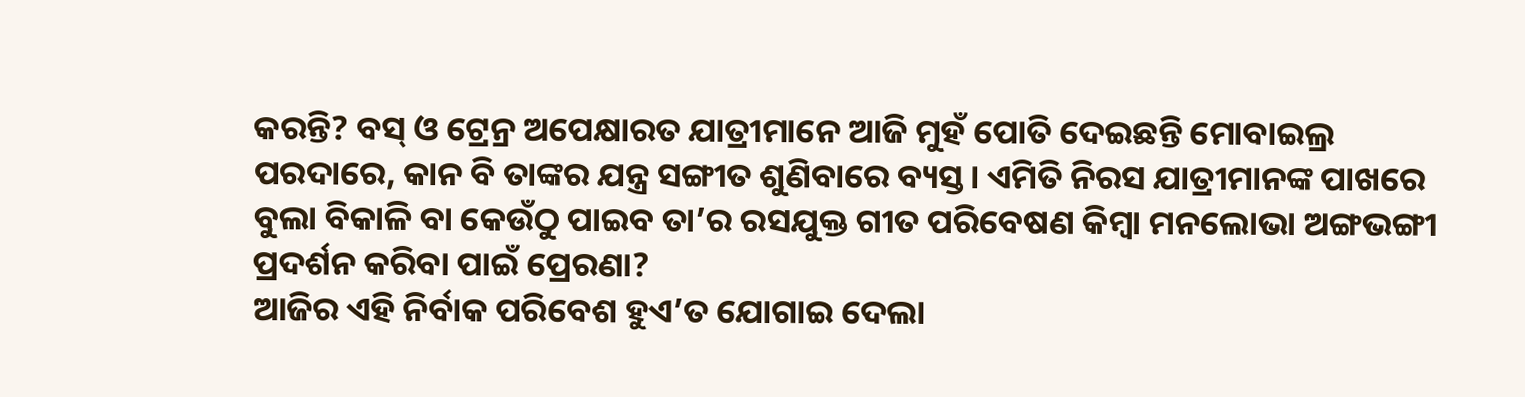କରନ୍ତି? ବସ୍ ଓ ଟ୍ରେନ୍ର ଅପେକ୍ଷାରତ ଯାତ୍ରୀମାନେ ଆଜି ମୁହଁ ପୋତି ଦେଇଛନ୍ତି ମୋବାଇଲ୍ର ପରଦାରେ, କାନ ବି ତାଙ୍କର ଯନ୍ତ୍ର ସଙ୍ଗୀତ ଶୁଣିବାରେ ବ୍ୟସ୍ତ। ଏମିତି ନିରସ ଯାତ୍ରୀମାନଙ୍କ ପାଖରେ ବୁଲା ବିକାଳି ବା କେଉଁଠୁ ପାଇବ ତା’ର ରସଯୁକ୍ତ ଗୀତ ପରିବେଷଣ କିମ୍ବା ମନଲୋଭା ଅଙ୍ଗଭଙ୍ଗୀ ପ୍ରଦର୍ଶନ କରିବା ପାଇଁ ପ୍ରେରଣା?
ଆଜିର ଏହି ନିର୍ବାକ ପରିବେଶ ହୁଏ’ତ ଯୋଗାଇ ଦେଲା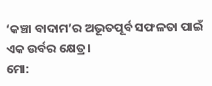‘କଞ୍ଚା ବାଦାମ’ର ଅଭୂତପୂର୍ବ ସଫଳତା ପାଇଁ ଏକ ଉର୍ବର କ୍ଷେତ୍ର।
ମୋ: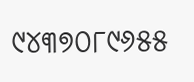୯୪୩୭୦୮୯୬୫୫